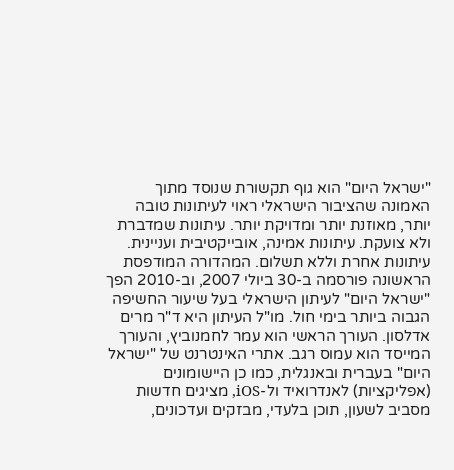"ישראל היום" הוא גוף תקשורת שנוסד מתוך האמונה שהציבור הישראלי ראוי לעיתונות טובה יותר, מאוזנת יותר ומדויקת יותר. עיתונות שמדברת ולא צועקת. עיתונות אמינה, אובייקטיבית ועניינית. עיתונות אחרת וללא תשלום. המהדורה המודפסת הראשונה פורסמה ב-30 ביולי 2007, וב-2010 הפך "ישראל היום" לעיתון הישראלי בעל שיעור החשיפה הגבוה ביותר בימי חול. מו"ל העיתון היא ד"ר מרים אדלסון. העורך הראשי הוא עמר לחמנוביץ, והעורך המייסד הוא עמוס רגב. אתרי האינטרנט של "ישראל היום" בעברית ובאנגלית, כמו כן היישומונים (אפליקציות) לאנדרואיד ול-iOS, מציגים חדשות מסביב לשעון, תוכן בלעדי, מבזקים ועדכונים,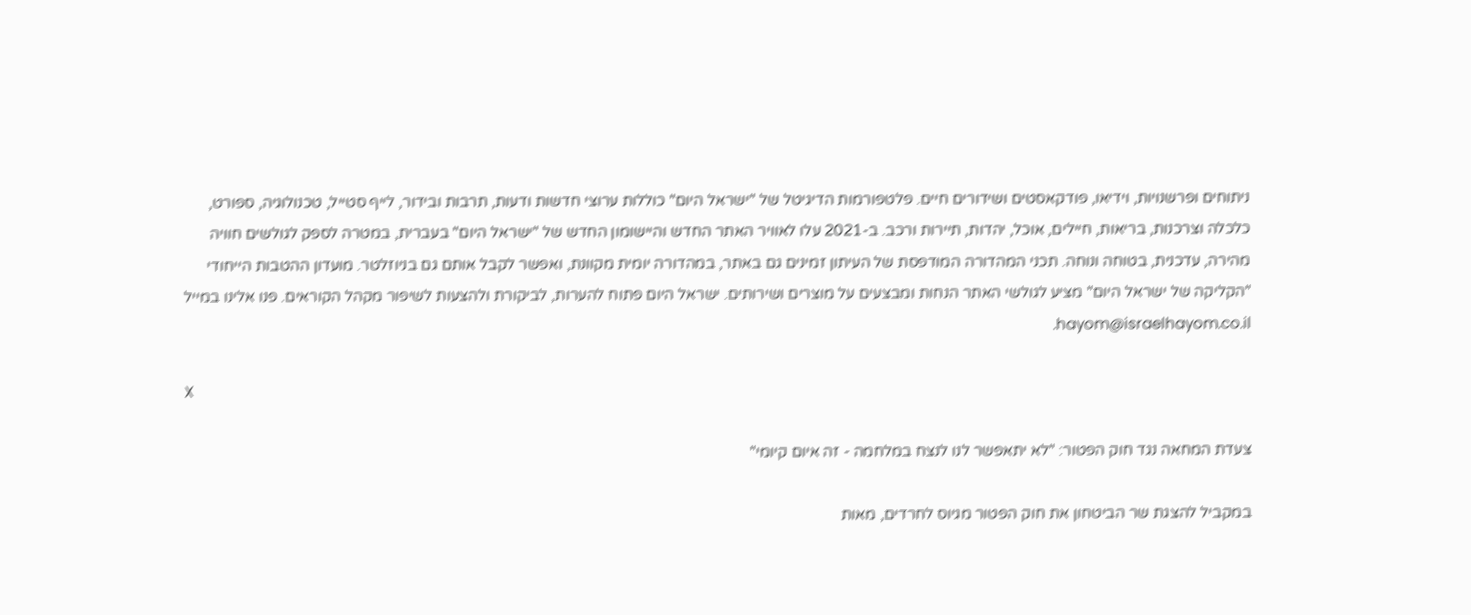ניתוחים ופרשנויות, וידיאו, פודקאסטים ושידורים חיים. פלטפורמות הדיגיטל של "ישראל היום" כוללות ערוצי חדשות ודעות, תרבות ובידור, לייף סטייל, טכנולוגיה, ספורט, כלכלה וצרכנות, בריאות, חיילים, אוכל, יהדות, תיירות ורכב. ב-2021 עלו לאוויר האתר החדש והיישומון החדש של "ישראל היום" בעברית, במטרה לספק לגולשים חוויה מהירה, עדכנית, בטוחה ונוחה. תכני המהדורה המודפסת של העיתון זמינים גם באתר, במהדורה יומית מקוונת, ואפשר לקבל אותם גם בניוזלטר. מועדון ההטבות הייחודי "הקליקה של ישראל היום" מציע לגולשי האתר הנחות ומבצעים על מוצרים ושירותים. ישראל היום פתוח להערות, לביקורת ולהצעות לשיפור מקהל הקוראים. פנו אלינו במייל hayom@israelhayom.co.il.

X

צעדת המחאה נגד חוק הפטור: "לא יתאפשר לנו לנצח במלחמה - זה איום קיומי"

במקביל להצגת שר הביטחון את חוק הפטור מגיוס לחרדים, מאות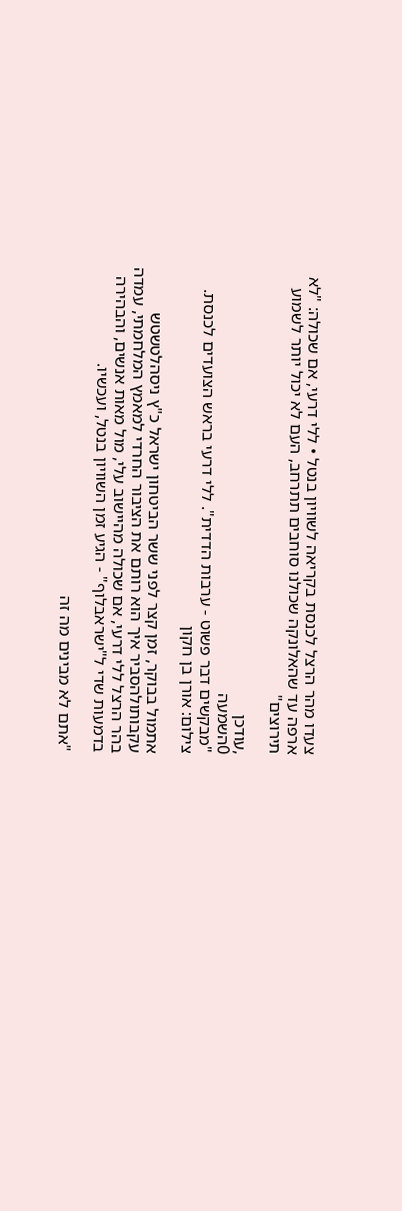צעדו מהר הרצל לכנסת בקריאה לשוויון בנטל • ללי דרעי, אם שכולה: "לא ארפה עד שהאלונקה שכולנו סוחבים תתרחב, העם לא יכול יותר לשמוע תירוצים"

,עודכן
0השמעה
"מבקשים דבר פשוט - ערבות הדדית". ללי דרעי בראש הצועדים לכנסת. צילום: אורן בן חקון

אתמול בבוקר, זמן קצר לפני ששר הביטחון ישראל כ"ץ ניסהלטשטש עקבותולהסביר איך הוא רותם את הציבור החרדי למאמץ המלחמתי, עמדה בהר הרצל ללי דרעי, אם שכולה מהיישוב עלי, מול מאות אנשים, והבהירה בדמעות שדי ל"ישראבלוף" - הגיע זמן השוויון בנטל, ועכשיו.

"אתם לא מבינים מה זה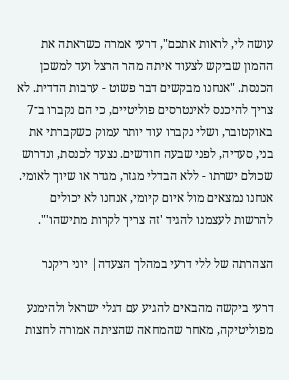עושה לי, לראות אתכם", דרעי אמרה כשראתה את ההמון שביקש לצעוד איתה מהר הרצל ועד למשכן הכנסת. "אנחנו מבקשים דבר פשוט - ערבות הדדית. לא צריך להיכנס לאינטרסים פוליטיים, כי הם נקברו ב־7 באוקטובר, ושלי נקברו עוד יותר עמוק כשקברתי את בני, סעדיה, לפני שבעה חודשים. נצעד לכנסת, ונדרוש שכולם ישרתו - ללא הבדלי מגזר, מגדר או שיוך לאומי. אנחנו נמצאים מול איום קיומי, אנחנו לא יכולים להרשות לעצמנו להגיד 'זה צריך לקרות מתישהו'".

הצהרתה של ללי דרעי במהלך הצעדה| יוני ריקנר

דרעי ביקשה מהבאים להגיע עם דגלי ישראל ולהימנע מפוליטיקה, מאחר שהמחאה שהציתה אמורה לחצות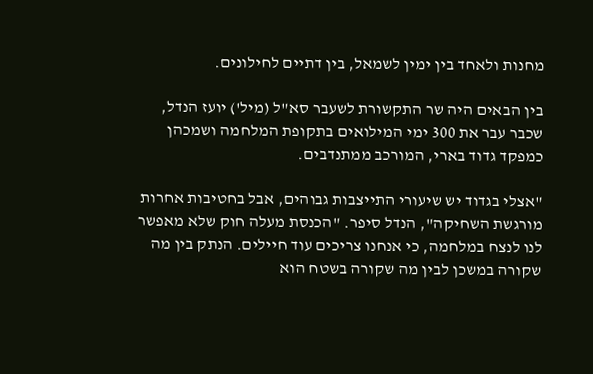מחנות ולאחד בין ימין לשמאל, בין דתיים לחילונים.

בין הבאים היה שר התקשורת לשעבר סא"ל (מיל') יועז הנדל, שכבר עבר את 300 ימי המילואים בתקופת המלחמה ושמכהן כמפקד גדוד בארי, המורכב ממתנדבים.

"אצלי בגדוד יש שיעורי התייצבות גבוהים, אבל בחטיבות אחרות מורגשת השחיקה", הנדל סיפר. "הכנסת מעלה חוק שלא מאפשר לנו לנצח במלחמה, כי אנחנו צריכים עוד חיילים. הנתק בין מה שקורה במשכן לבין מה שקורה בשטח הוא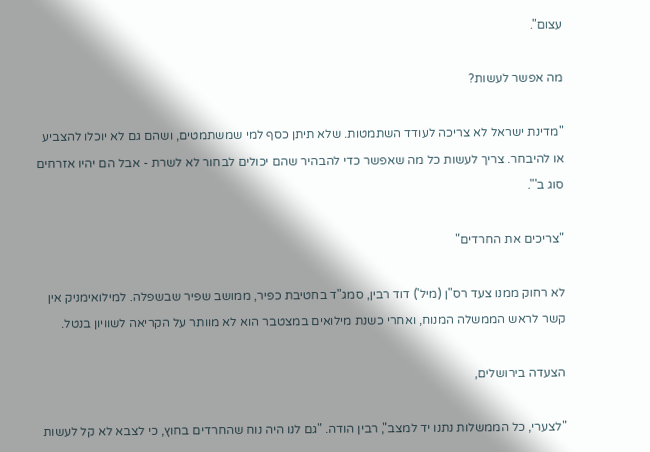עצום".

מה אפשר לעשות?

"מדינת ישראל לא צריכה לעודד השתמטות. שלא תיתן כסף למי שמשתמטים, ושהם גם לא יוכלו להצביע או להיבחר. צריך לעשות כל מה שאפשר כדי להבהיר שהם יכולים לבחור לא לשרת - אבל הם יהיו אזרחים סוג ב'".

"צריכים את החרדים"

לא רחוק ממנו צעד רס"ן (מיל') דוד רבין, סמג"ד בחטיבת כפיר, ממושב שפיר שבשפלה. למילואימניק אין קשר לראש הממשלה המנוח, ואחרי כשנת מילואים במצטבר הוא לא מוותר על הקריאה לשוויון בנטל.

הצעדה בירושלים,

"לצערי, כל הממשלות נתנו יד למצב", רבין הודה. "גם לנו היה נוח שהחרדים בחוץ, כי לצבא לא קל לעשות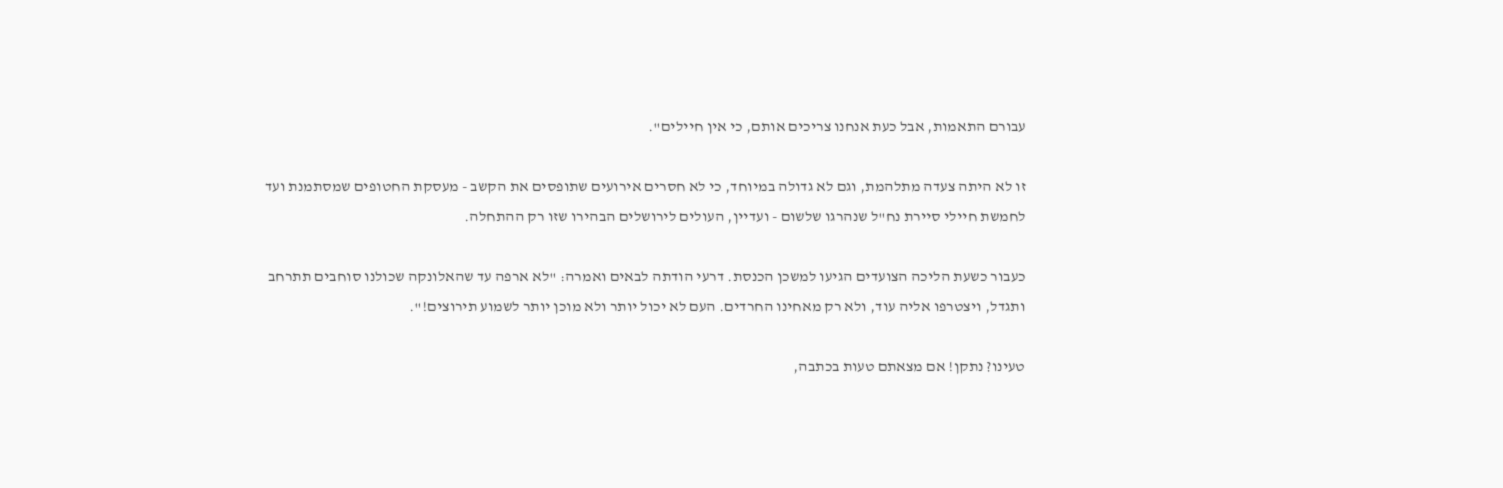עבורם התאמות, אבל כעת אנחנו צריכים אותם, כי אין חיילים".

זו לא היתה צעדה מתלהמת, וגם לא גדולה במיוחד, כי לא חסרים אירועים שתופסים את הקשב - מעסקת החטופים שמסתמנת ועד לחמשת חיילי סיירת נח"ל שנהרגו שלשום - ועדיין, העולים לירושלים הבהירו שזו רק ההתחלה.

כעבור כשעת הליכה הצועדים הגיעו למשכן הכנסת. דרעי הודתה לבאים ואמרה: "לא ארפה עד שהאלונקה שכולנו סוחבים תתרחב ותגדל, ויצטרפו אליה עוד, ולא רק מאחינו החרדים. העם לא יכול יותר ולא מוכן יותר לשמוע תירוצים!".

טעינו? נתקן! אם מצאתם טעות בכתבה,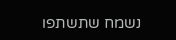נשמח שתשתפו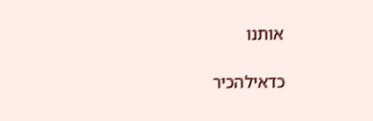אותנו

כדאילהכיר